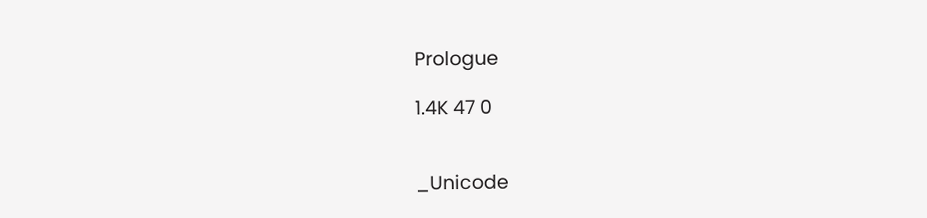Prologue

1.4K 47 0


_Unicode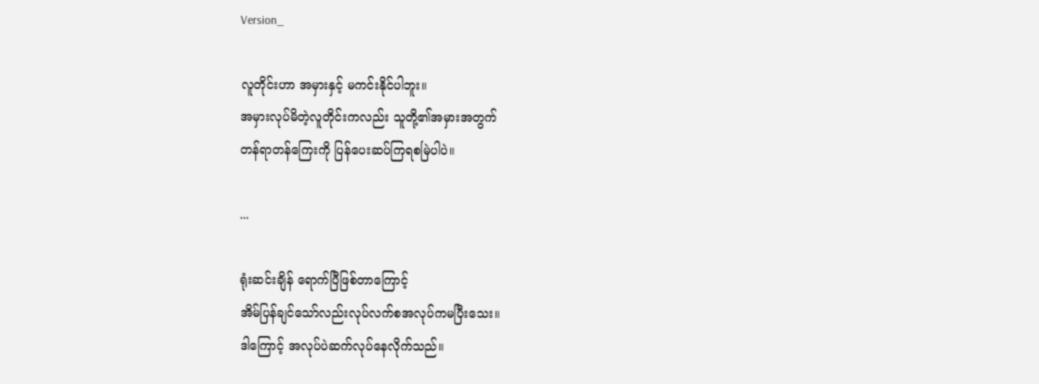Version_

လူတိုင်းဟာ အမှားနှင့် မကင်းနိုင်ပါဘူး။
အမှားလုပ်မိတဲ့လူတိုင်းကလည်း သူတို့၏အမှားအတွက်
တန်ရာတန်ကြေးကို ပြန်ပေးဆပ်ကြရစမြဲပါပဲ။

...

ရုံးဆင်းချိန် ရောက်ပြီဖြစ်တာကြောင့်
အိမ်ပြန်ချင်သော်လည်းလုပ်လက်စအလုပ်ကမပြီးသေး။
ဒါကြောင့် အလုပ်ပဲဆက်လုပ်နေလိုက်သည်။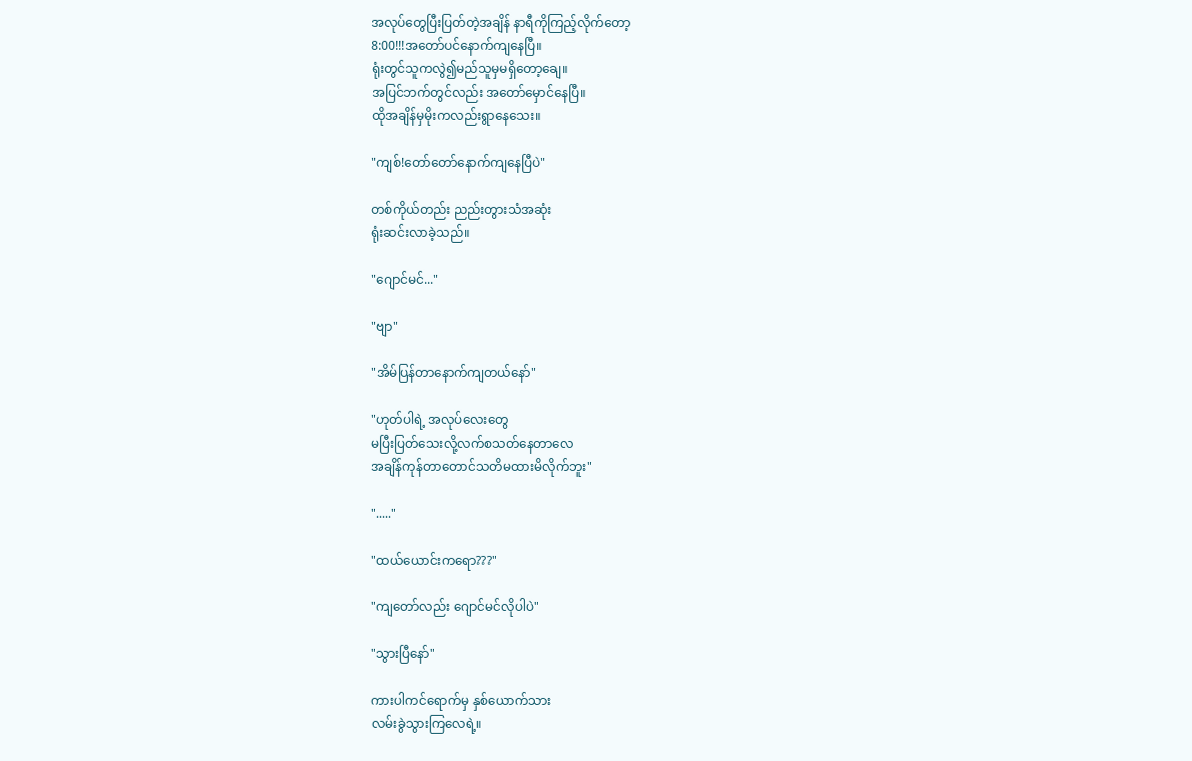အလုပ်တွေပြီးပြတ်တဲ့အချိန် နာရီကိုကြည့်လိုက်တော့
8:00!!!အတော်ပင်နောက်ကျနေပြီ။
ရုံးတွင်သူကလွဲ၍မည်သူမှမရှိတော့ချေ။
အပြင်ဘက်တွင်လည်း အတော်မှောင်နေပြီ။
ထိုအချိန်မှမိုးကလည်းရွာနေသေး။

"ကျစ်!တော်တော်နောက်ကျနေပြီပဲ"

တစ်ကိုယ်တည်း ညည်းတွားသံအဆုံး
ရုံးဆင်းလာခဲ့သည်။

"ဂျောင်မင်..."

"ဗျာ"

"အိမ်ပြန်တာနောက်ကျတယ်နော်"

"ဟုတ်ပါရဲ့ အလုပ်လေးတွေ
မပြီးပြတ်သေးလို့လက်စသတ်နေတာလေ
အချိန်ကုန်တာတောင်သတိမထားမိလိုက်ဘူး"

"....."

"ထယ်ယောင်းကရော???"

"ကျတော်လည်း ဂျောင်မင်လိုပါပဲ"

"သွားပြီနော်"

ကားပါကင်ရောက်မှ နှစ်ယောက်သား
လမ်းခွဲသွားကြလေရဲ့။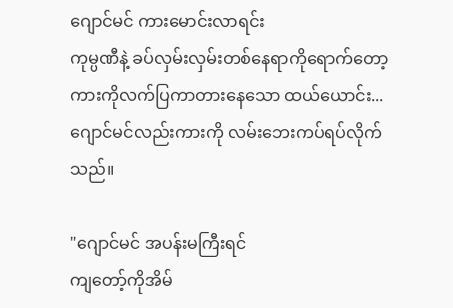ဂျောင်မင် ကားမောင်းလာရင်း
ကုမ္ပဏီနဲ့ ခပ်လှမ်းလှမ်းတစ်နေရာကိုရောက်တော့
ကားကိုလက်ပြကာတားနေသော ထယ်ယောင်း...
ဂျောင်မင်လည်းကားကို လမ်းဘေးကပ်ရပ်လိုက်သည်။

"ဂျောင်မင် အပန်းမကြီးရင်
ကျတော့်ကိုအိမ်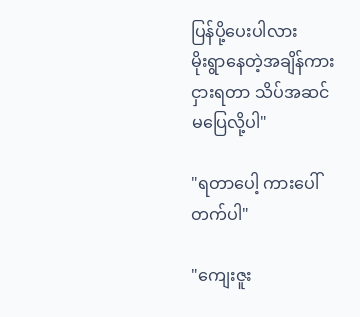ပြန်ပို့ပေးပါလား
မိုးရွာနေတဲ့အချိန်ကားငှားရတာ သိပ်အဆင်မပြေလို့ပါ"

"ရတာပေါ့ ကားပေါ်တက်ပါ"

"ကျေးဇူး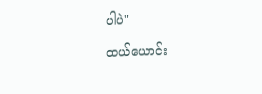ပါပဲ"

ထယ်ယောင်း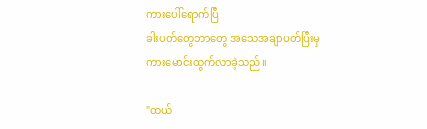ကားပေါ်ရောက်ပြီ
ခါးပတ်တွေဘာတွေ အသေအချာပတ်ပြီးမှ
ကားမောင်းထွက်လာခဲ့သည်။

"ထယ်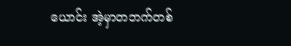ယောင်း အဲ့မှာတဘက်တစ်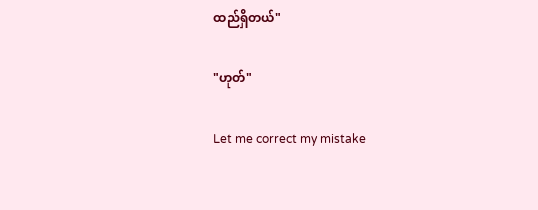ထည်ရှိတယ်"

"ဟုတ်"

Let me correct my mistake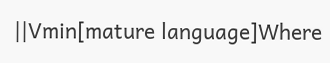||Vmin[mature language]Where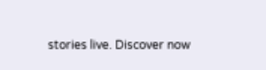stories live. Discover now